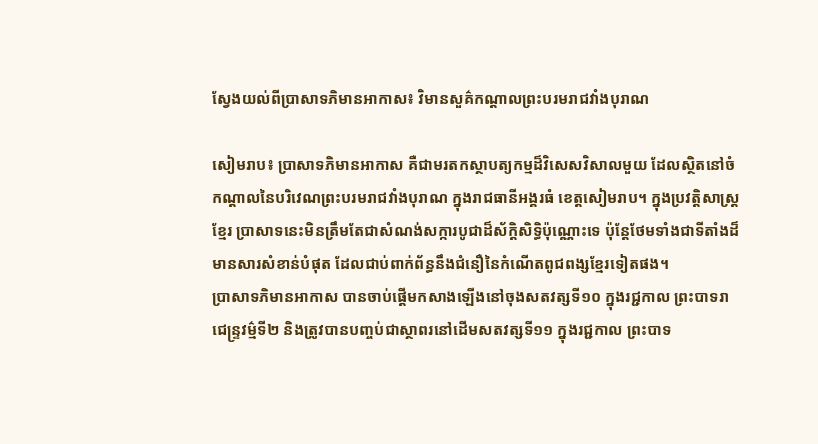ស្វែងយល់ពីប្រាសាទភិមានអាកាស៖ វិមានសួគ៌កណ្តាលព្រះបរមរាជវាំងបុរាណ

សៀមរាប៖ ប្រាសាទភិមានអាកាស គឺជាមរតកស្ថាបត្យកម្មដ៏វិសេសវិសាលមួយ ដែលស្ថិតនៅចំកណ្ដាលនៃបរិវេណព្រះបរមរាជវាំងបុរាណ ក្នុងរាជធានីអង្គរធំ ខេត្តសៀមរាប។ ក្នុងប្រវត្តិសាស្ត្រខ្មែរ ប្រាសាទនេះមិនត្រឹមតែជាសំណង់សក្ការបូជាដ៏ស័ក្តិសិទ្ធិប៉ុណ្ណោះទេ ប៉ុន្តែថែមទាំងជាទីតាំងដ៏មានសារសំខាន់បំផុត ដែលជាប់ពាក់ព័ន្ធនឹងជំនឿនៃកំណើតពូជពង្សខ្មែរទៀតផង។
ប្រាសាទភិមានអាកាស បានចាប់ផ្ដើមកសាងឡើងនៅចុងសតវត្សទី១០ ក្នុងរជ្ជកាល ព្រះបាទរាជេន្ទ្រវម៌្មទី២ និងត្រូវបានបញ្ចប់ជាស្ថាពរនៅដើមសតវត្សទី១១ ក្នុងរជ្ជកាល ព្រះបាទ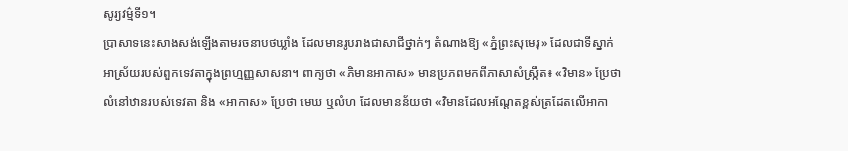សូរ្យវម៌្មទី១។
ប្រាសាទនេះសាងសង់ឡើងតាមរចនាបថឃ្លាំង ដែលមានរូបរាងជាសាជីថ្នាក់ៗ តំណាងឱ្យ «ភ្នំព្រះសុមេរុ» ដែលជាទីស្នាក់អាស្រ័យរបស់ពួកទេវតាក្នុងព្រហ្មញ្ញសាសនា។ ពាក្យថា «ភិមានអាកាស» មានប្រភពមកពីភាសាសំស្ក្រឹត៖ «វិមាន» ប្រែថា លំនៅឋានរបស់ទេវតា និង «អាកាស» ប្រែថា មេឃ ឬលំហ ដែលមានន័យថា «វិមានដែលអណ្តែតខ្ពស់ត្រដែតលើអាកា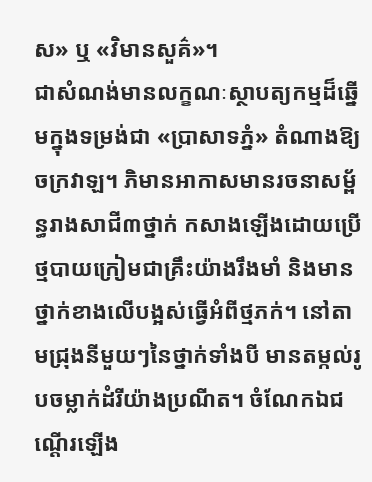ស» ឬ «វិមានសួគ៌»។
ជាសំណង់មានលក្ខណៈស្ថាបត្យកម្មដ៏ឆ្នើមក្នុងទម្រង់ជា «ប្រាសាទភ្នំ» តំណាងឱ្យចក្រវាឡ។ ភិមានអាកាសមានរចនាសម្ព័ន្ធរាងសាជី៣ថ្នាក់ កសាងឡើងដោយប្រើថ្មបាយក្រៀមជាគ្រឹះយ៉ាងរឹងមាំ និងមានថ្នាក់ខាងលើបង្អស់ធ្វើអំពីថ្មភក់។ នៅតាមជ្រុងនីមួយៗនៃថ្នាក់ទាំងបី មានតម្កល់រូបចម្លាក់ដំរីយ៉ាងប្រណីត។ ចំណែកឯជណ្តើរឡើង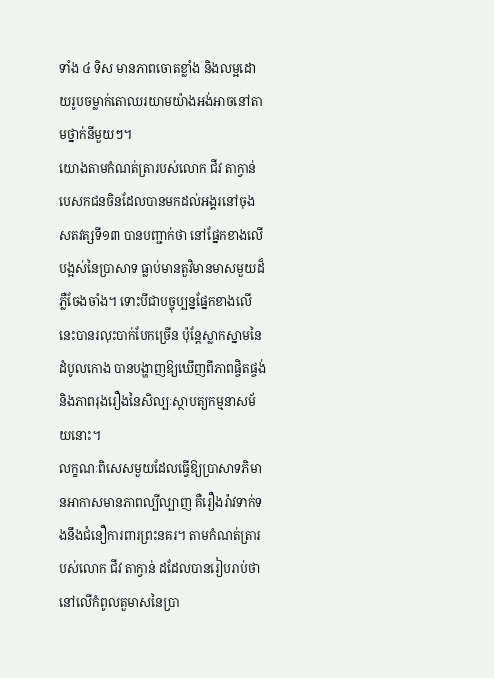ទាំង ៤ ទិស មានភាពចោតខ្លាំង និងលម្អដោយរូបចម្លាក់តោឈរយាមយ៉ាងអង់អាចនៅតាមថ្នាក់នីមួយៗ។
យោងតាមកំណត់ត្រារបស់លោក ជីវ តាក្វាន់ បេសកជនចិនដែលបានមកដល់អង្គរនៅចុងសតវត្សទី១៣ បានបញ្ជាក់ថា នៅផ្នែកខាងលើបង្អស់នៃប្រាសាទ ធ្លាប់មានតួវិមានមាសមួយដ៏ភ្លឺចែងចាំង។ ទោះបីជាបច្ចុប្បន្នផ្នែកខាងលើនេះបានរលុះបាក់បែកច្រើន ប៉ុន្តែស្លាកស្នាមនៃដំបូលកោង បានបង្ហាញឱ្យឃើញពីភាពផ្ចិតផ្ចង់ និងភាពរុងរឿងនៃសិល្បៈស្ថាបត្យកម្មនាសម័យនោះ។
លក្ខណៈពិសេសមួយដែលធ្វើឱ្យប្រាសាទភិមានអាកាសមានភាពល្បីល្បាញ គឺរឿងរ៉ាវទាក់ទងនឹងជំនឿការពារព្រះនគរ។ តាមកំណត់ត្រារបស់លោក ជីវ តាក្វាន់ ដដែលបានរៀបរាប់ថា នៅលើកំពូលតួមាសនៃប្រា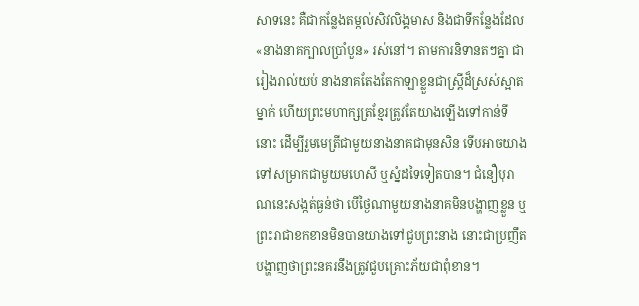សាទនេះ គឺជាកន្លែងតម្កល់សិវលិង្គមាស និងជាទីកន្លែងដែល «នាងនាគក្បាលប្រាំបួន» រស់នៅ។ តាមការនិទានតៗគ្នា ជារៀងរាល់យប់ នាងនាគតែងតែកាឡាខ្លួនជាស្រ្តីដ៏ស្រស់ស្អាតម្នាក់ ហើយព្រះមហាក្សត្រខ្មែរត្រូវតែយាងឡើងទៅកាន់ទីនោះ ដើម្បីរួមមេត្រីជាមួយនាងនាគជាមុនសិន ទើបអាចយាងទៅសម្រាកជាមួយមហេសី ឬស្នំដទៃទៀតបាន។ ជំនឿបុរាណនេះសង្កត់ធ្ងន់ថា បើថ្ងៃណាមួយនាងនាគមិនបង្ហាញខ្លួន ឬព្រះរាជាខកខានមិនបានយាងទៅជួបព្រះនាង នោះជាប្រញឹតបង្ហាញថាព្រះនគរនឹងត្រូវជួបគ្រោះភ័យជាពុំខាន។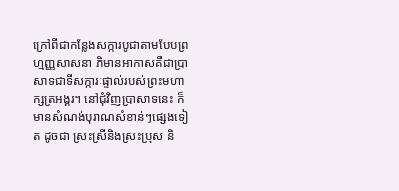ក្រៅពីជាកន្លែងសក្ការបូជាតាមបែបព្រហ្មញ្ញសាសនា ភិមានអាកាសគឺជាប្រាសាទជាទីសក្ការៈផ្ទាល់របស់ព្រះមហាក្សត្រអង្គរ។ នៅជុំវិញប្រាសាទនេះ ក៏មានសំណង់បុរាណសំខាន់ៗផ្សេងទៀត ដូចជា ស្រះស្រីនិងស្រះប្រុស និ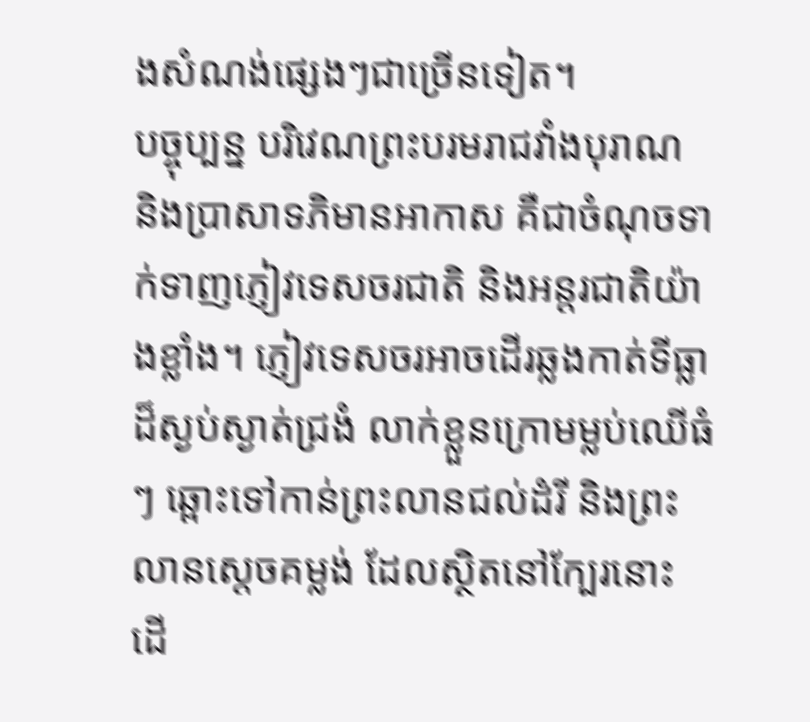ងសំណង់ផ្សេងៗជាច្រើនទៀត។
បច្ចុប្បន្ន បរិវេណព្រះបរមរាជវាំងបុរាណ និងប្រាសាទភិមានអាកាស គឺជាចំណុចទាក់ទាញភ្ញៀវទេសចរជាតិ និងអន្តរជាតិយ៉ាងខ្លាំង។ ភ្ញៀវទេសចរអាចដើរឆ្លងកាត់ទីធ្លាដ៏ស្ងប់ស្ងាត់ជ្រងំ លាក់ខ្លួនក្រោមម្លប់ឈើធំៗ ឆ្ពោះទៅកាន់ព្រះលានជល់ដំរី និងព្រះលានស្ដេចគម្លង់ ដែលស្ថិតនៅក្បែរនោះ ដើ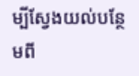ម្បីស្វែងយល់បន្ថែមពី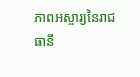ភាពអស្ចារ្យនៃរាជធានី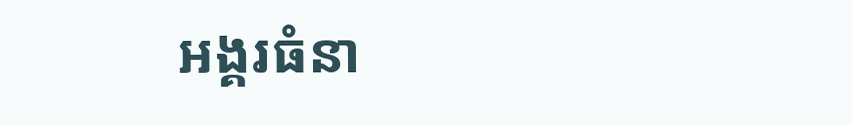អង្គរធំនា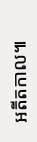អតីតកាល៕